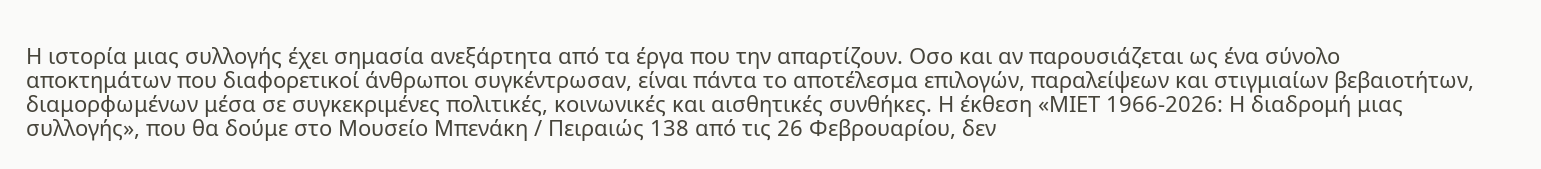Η ιστορία μιας συλλογής έχει σημασία ανεξάρτητα από τα έργα που την απαρτίζουν. Οσο και αν παρουσιάζεται ως ένα σύνολο αποκτημάτων που διαφορετικοί άνθρωποι συγκέντρωσαν, είναι πάντα το αποτέλεσμα επιλογών, παραλείψεων και στιγμιαίων βεβαιοτήτων, διαμορφωμένων μέσα σε συγκεκριμένες πολιτικές, κοινωνικές και αισθητικές συνθήκες. Η έκθεση «ΜΙΕΤ 1966-2026: Η διαδρομή μιας συλλογής», που θα δούμε στο Μουσείο Μπενάκη / Πειραιώς 138 από τις 26 Φεβρουαρίου, δεν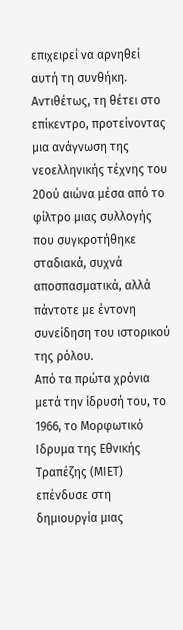επιχειρεί να αρνηθεί αυτή τη συνθήκη. Αντιθέτως, τη θέτει στο επίκεντρο, προτείνοντας μια ανάγνωση της νεοελληνικής τέχνης του 20ού αιώνα μέσα από το φίλτρο μιας συλλογής που συγκροτήθηκε σταδιακά, συχνά αποσπασματικά, αλλά πάντοτε με έντονη συνείδηση του ιστορικού της ρόλου.
Από τα πρώτα χρόνια μετά την ίδρυσή του, το 1966, το Μορφωτικό Ιδρυμα της Εθνικής Τραπέζης (ΜΙΕΤ) επένδυσε στη δημιουργία μιας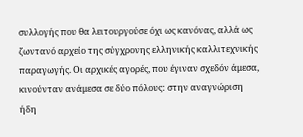συλλογής που θα λειτουργούσε όχι ως κανόνας, αλλά ως ζωντανό αρχείο της σύγχρονης ελληνικής καλλιτεχνικής παραγωγής. Οι αρχικές αγορές, που έγιναν σχεδόν άμεσα, κινούνταν ανάμεσα σε δύο πόλους: στην αναγνώριση ήδη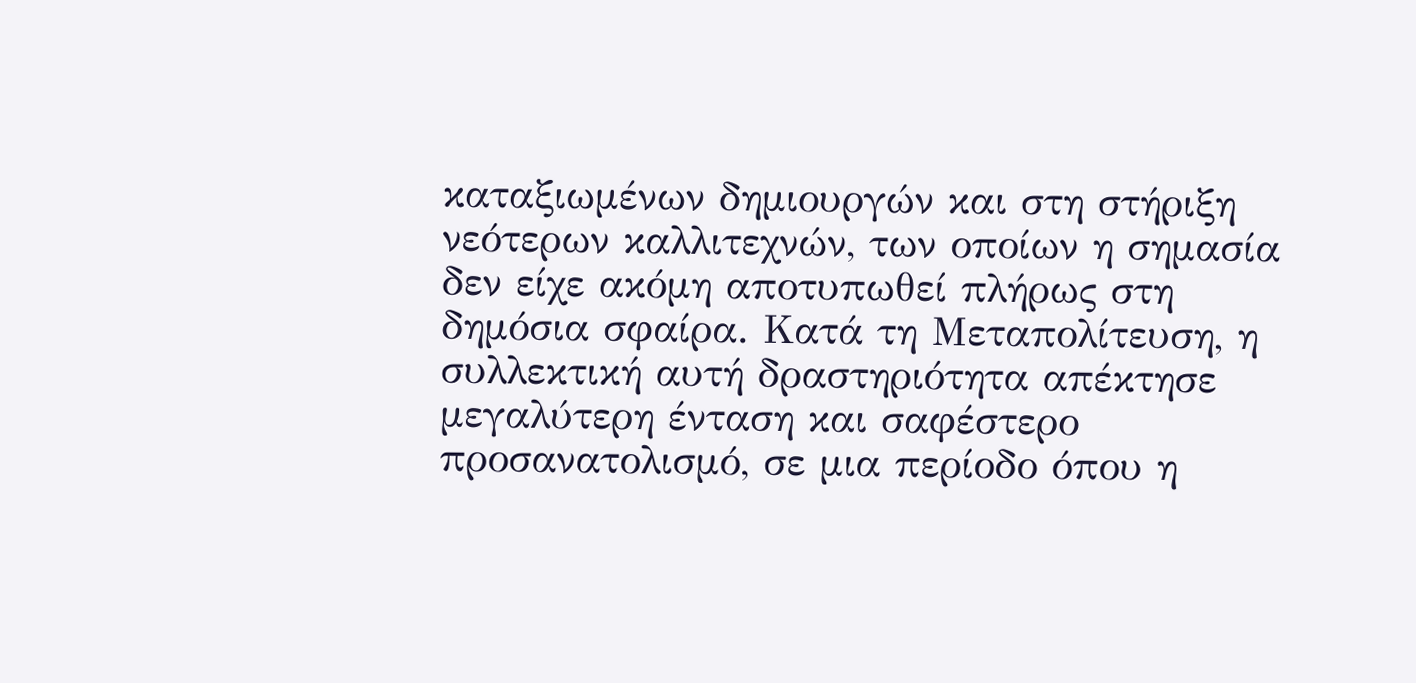καταξιωμένων δημιουργών και στη στήριξη νεότερων καλλιτεχνών, των οποίων η σημασία δεν είχε ακόμη αποτυπωθεί πλήρως στη δημόσια σφαίρα. Κατά τη Μεταπολίτευση, η συλλεκτική αυτή δραστηριότητα απέκτησε μεγαλύτερη ένταση και σαφέστερο προσανατολισμό, σε μια περίοδο όπου η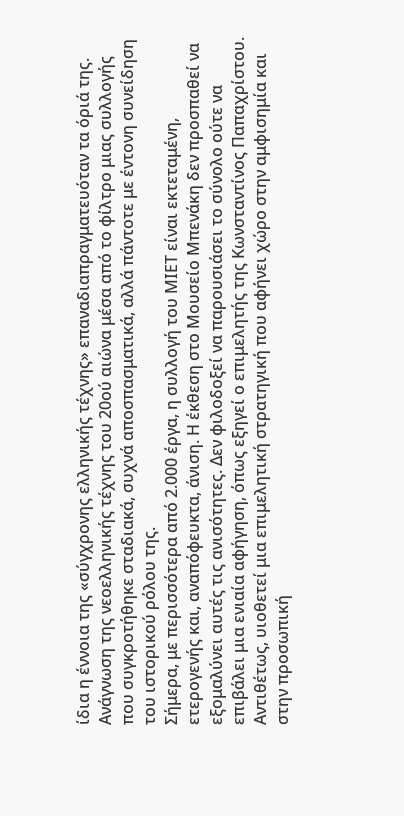ίδια η έννοια της «σύγχρονης ελληνικής τέχνης» επαναδιαπραγματευόταν τα όριά της.
Ανάγνωση της νεοελληνικής τέχνης του 20ού αιώνα μέσα από το φίλτρο μιας συλλογής που συγκροτήθηκε σταδιακά, συχνά αποσπασματικά, αλλά πάντοτε με έντονη συνείδηση του ιστορικού ρόλου της.
Σήμερα, με περισσότερα από 2.000 έργα, η συλλογή του ΜΙΕΤ είναι εκτεταμένη, ετερογενής και, αναπόφευκτα, άνιση. Η έκθεση στο Μουσείο Μπενάκη δεν προσπαθεί να εξομαλύνει αυτές τις ανισότητες. Δεν φιλοδοξεί να παρουσιάσει το σύνολο ούτε να επιβάλει μια ενιαία αφήγηση, όπως εξηγεί ο επιμελητής της Κωνσταντίνος Παπαχρίστου. Αντιθέτως, υιοθετεί μια επιμελητική στρατηγική που αφήνει χώρο στην αμφισημία και στην προσωπική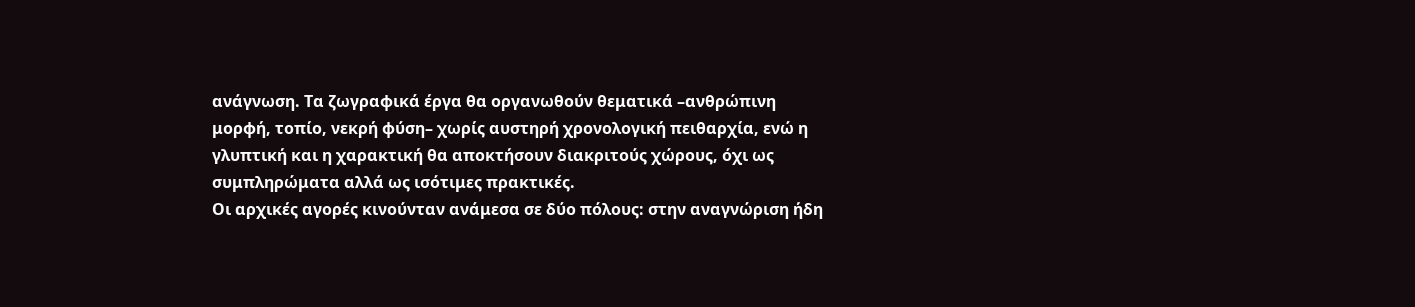ανάγνωση. Τα ζωγραφικά έργα θα οργανωθούν θεματικά –ανθρώπινη μορφή, τοπίο, νεκρή φύση– χωρίς αυστηρή χρονολογική πειθαρχία, ενώ η γλυπτική και η χαρακτική θα αποκτήσουν διακριτούς χώρους, όχι ως συμπληρώματα αλλά ως ισότιμες πρακτικές.
Οι αρχικές αγορές κινούνταν ανάμεσα σε δύο πόλους: στην αναγνώριση ήδη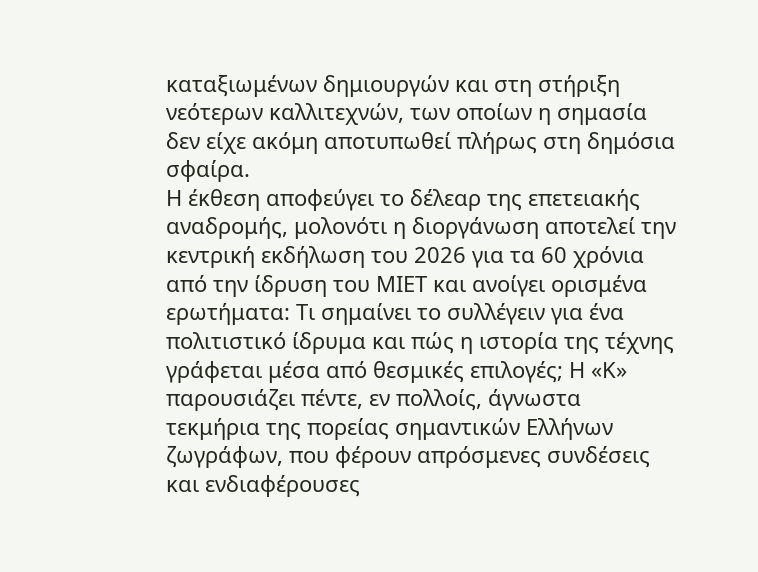καταξιωμένων δημιουργών και στη στήριξη νεότερων καλλιτεχνών, των οποίων η σημασία δεν είχε ακόμη αποτυπωθεί πλήρως στη δημόσια σφαίρα.
Η έκθεση αποφεύγει το δέλεαρ της επετειακής αναδρομής, μολονότι η διοργάνωση αποτελεί την κεντρική εκδήλωση του 2026 για τα 60 χρόνια από την ίδρυση του ΜΙΕΤ και ανοίγει ορισμένα ερωτήματα: Τι σημαίνει το συλλέγειν για ένα πολιτιστικό ίδρυμα και πώς η ιστορία της τέχνης γράφεται μέσα από θεσμικές επιλογές; Η «Κ» παρουσιάζει πέντε, εν πολλοίς, άγνωστα τεκμήρια της πορείας σημαντικών Ελλήνων ζωγράφων, που φέρουν απρόσμενες συνδέσεις και ενδιαφέρουσες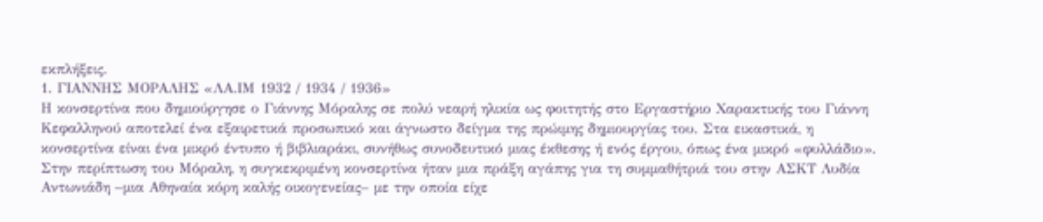εκπλήξεις.
1. ΓΙΑΝΝΗΣ ΜΟΡΑΛΗΣ «ΛΑ.ΙΜ 1932 / 1934 / 1936»
Η κονσερτίνα που δημιούργησε ο Γιάννης Μόραλης σε πολύ νεαρή ηλικία ως φοιτητής στο Εργαστήριο Χαρακτικής του Γιάννη Κεφαλληνού αποτελεί ένα εξαιρετικά προσωπικό και άγνωστο δείγμα της πρώιμης δημιουργίας του. Στα εικαστικά, η κονσερτίνα είναι ένα μικρό έντυπο ή βιβλιαράκι, συνήθως συνοδευτικό μιας έκθεσης ή ενός έργου, όπως ένα μικρό «φυλλάδιο».
Στην περίπτωση του Μόραλη, η συγκεκριμένη κονσερτίνα ήταν μια πράξη αγάπης για τη συμμαθήτριά του στην ΑΣΚΤ Λυδία Αντωνιάδη –μια Αθηναία κόρη καλής οικογενείας– με την οποία είχε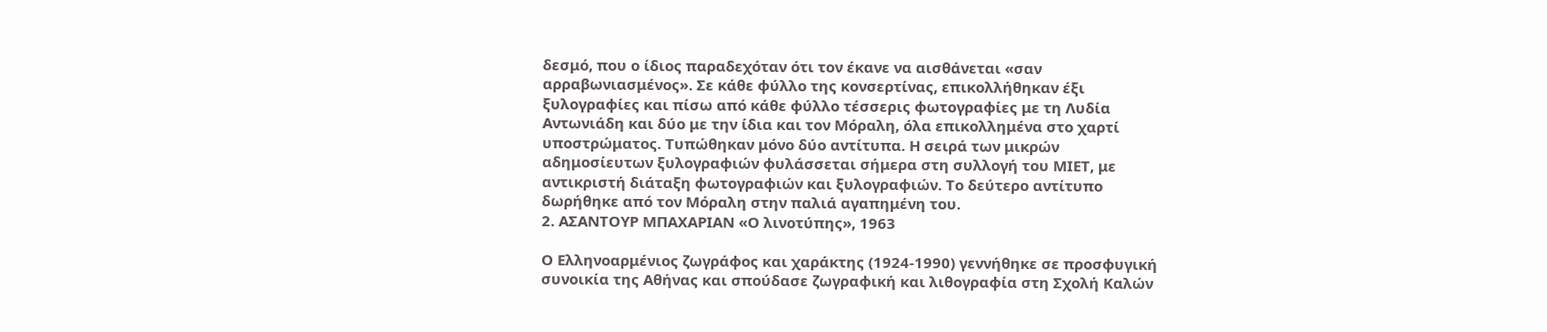δεσμό, που ο ίδιος παραδεχόταν ότι τον έκανε να αισθάνεται «σαν αρραβωνιασμένος». Σε κάθε φύλλο της κονσερτίνας, επικολλήθηκαν έξι ξυλογραφίες και πίσω από κάθε φύλλο τέσσερις φωτογραφίες με τη Λυδία Αντωνιάδη και δύο με την ίδια και τον Μόραλη, όλα επικολλημένα στο χαρτί υποστρώματος. Τυπώθηκαν μόνο δύο αντίτυπα. Η σειρά των μικρών αδημοσίευτων ξυλογραφιών φυλάσσεται σήμερα στη συλλογή του ΜΙΕΤ, με αντικριστή διάταξη φωτογραφιών και ξυλογραφιών. Το δεύτερο αντίτυπο δωρήθηκε από τον Μόραλη στην παλιά αγαπημένη του.
2. ΑΣΑΝΤΟΥΡ ΜΠΑΧΑΡΙΑΝ «Ο λινοτύπης», 1963

Ο Ελληνοαρμένιος ζωγράφος και χαράκτης (1924-1990) γεννήθηκε σε προσφυγική συνοικία της Αθήνας και σπούδασε ζωγραφική και λιθογραφία στη Σχολή Καλών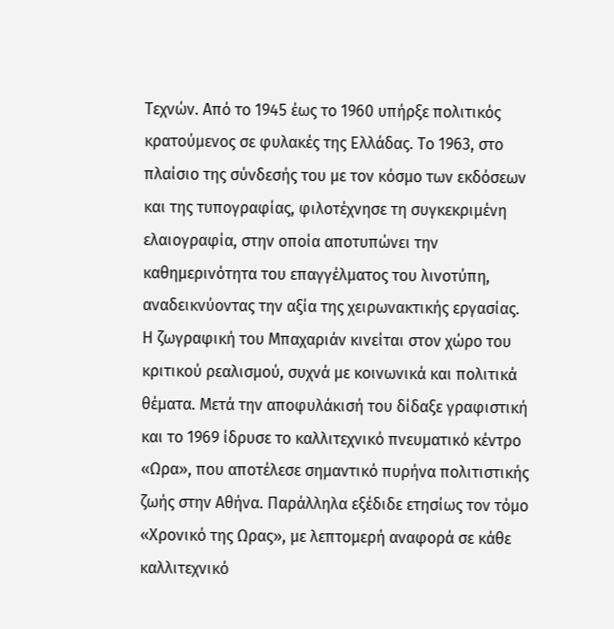Τεχνών. Από το 1945 έως το 1960 υπήρξε πολιτικός κρατούμενος σε φυλακές της Ελλάδας. Το 1963, στο πλαίσιο της σύνδεσής του με τον κόσμο των εκδόσεων και της τυπογραφίας, φιλοτέχνησε τη συγκεκριμένη ελαιογραφία, στην οποία αποτυπώνει την καθημερινότητα του επαγγέλματος του λινοτύπη, αναδεικνύοντας την αξία της χειρωνακτικής εργασίας.
Η ζωγραφική του Μπαχαριάν κινείται στον χώρο του κριτικού ρεαλισμού, συχνά με κοινωνικά και πολιτικά θέματα. Μετά την αποφυλάκισή του δίδαξε γραφιστική και το 1969 ίδρυσε το καλλιτεχνικό πνευματικό κέντρο «Ωρα», που αποτέλεσε σημαντικό πυρήνα πολιτιστικής ζωής στην Αθήνα. Παράλληλα εξέδιδε ετησίως τον τόμο «Χρονικό της Ωρας», με λεπτομερή αναφορά σε κάθε καλλιτεχνικό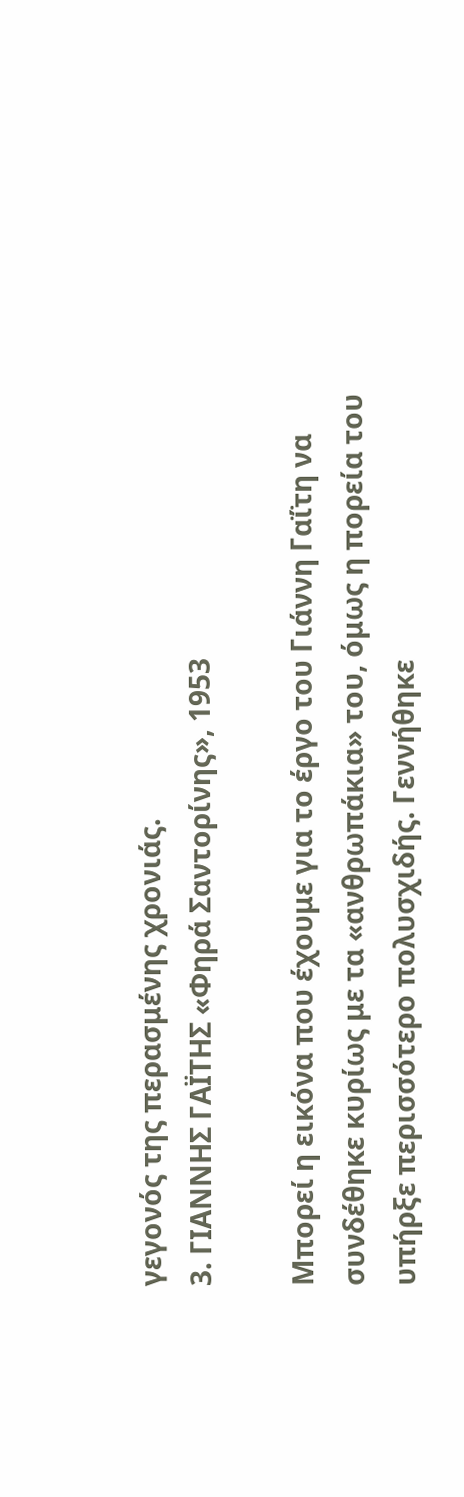γεγονός της περασμένης χρονιάς.
3. ΓΙΑΝΝΗΣ ΓΑΪΤΗΣ «Φηρά Σαντορίνης», 1953

Μπορεί η εικόνα που έχουμε για το έργο του Γιάννη Γαΐτη να συνδέθηκε κυρίως με τα «ανθρωπάκια» του, όμως η πορεία του υπήρξε περισσότερο πολυσχιδής. Γεννήθηκε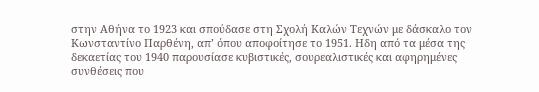στην Αθήνα το 1923 και σπούδασε στη Σχολή Καλών Τεχνών με δάσκαλο τον Κωνσταντίνο Παρθένη, απ’ όπου αποφοίτησε το 1951. Ηδη από τα μέσα της δεκαετίας του 1940 παρουσίασε κυβιστικές, σουρεαλιστικές και αφηρημένες συνθέσεις που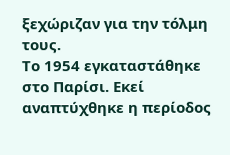ξεχώριζαν για την τόλμη τους.
Το 1954 εγκαταστάθηκε στο Παρίσι. Εκεί αναπτύχθηκε η περίοδος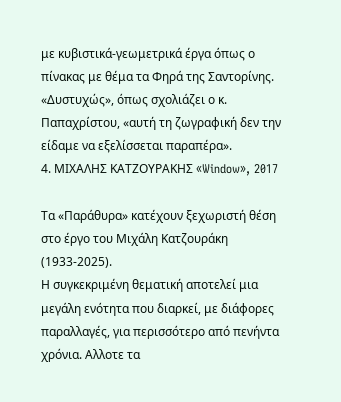με κυβιστικά-γεωμετρικά έργα όπως ο πίνακας με θέμα τα Φηρά της Σαντορίνης. «Δυστυχώς», όπως σχολιάζει ο κ. Παπαχρίστου, «αυτή τη ζωγραφική δεν την είδαμε να εξελίσσεται παραπέρα».
4. ΜΙΧΑΛΗΣ ΚΑΤΖΟΥΡΑΚΗΣ «Window», 2017

Τα «Παράθυρα» κατέχουν ξεχωριστή θέση στο έργο του Μιχάλη Κατζουράκη (1933-2025).
Η συγκεκριμένη θεματική αποτελεί μια μεγάλη ενότητα που διαρκεί, με διάφορες παραλλαγές, για περισσότερο από πενήντα χρόνια. Αλλοτε τα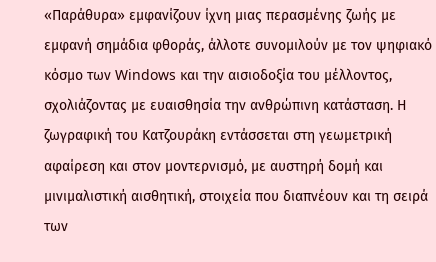«Παράθυρα» εμφανίζουν ίχνη μιας περασμένης ζωής με εμφανή σημάδια φθοράς, άλλοτε συνομιλούν με τον ψηφιακό κόσμο των Windows και την αισιοδοξία του μέλλοντος, σχολιάζοντας με ευαισθησία την ανθρώπινη κατάσταση. Η ζωγραφική του Κατζουράκη εντάσσεται στη γεωμετρική αφαίρεση και στον μοντερνισμό, με αυστηρή δομή και μινιμαλιστική αισθητική, στοιχεία που διαπνέουν και τη σειρά των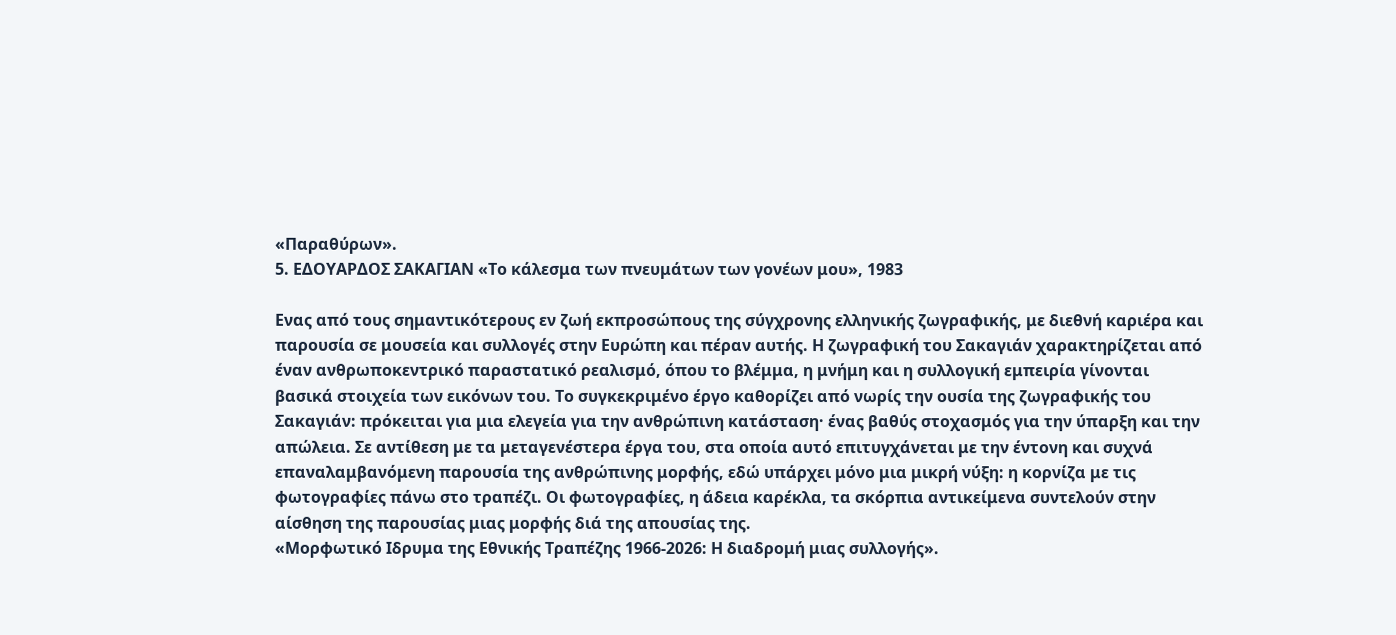«Παραθύρων».
5. ΕΔΟΥΑΡΔΟΣ ΣΑΚΑΓΙΑΝ «Το κάλεσμα των πνευμάτων των γονέων μου», 1983

Ενας από τους σημαντικότερους εν ζωή εκπροσώπους της σύγχρονης ελληνικής ζωγραφικής, με διεθνή καριέρα και παρουσία σε μουσεία και συλλογές στην Ευρώπη και πέραν αυτής. Η ζωγραφική του Σακαγιάν χαρακτηρίζεται από έναν ανθρωποκεντρικό παραστατικό ρεαλισμό, όπου το βλέμμα, η μνήμη και η συλλογική εμπειρία γίνονται βασικά στοιχεία των εικόνων του. Το συγκεκριμένο έργο καθορίζει από νωρίς την ουσία της ζωγραφικής του Σακαγιάν: πρόκειται για μια ελεγεία για την ανθρώπινη κατάσταση· ένας βαθύς στοχασμός για την ύπαρξη και την απώλεια. Σε αντίθεση με τα μεταγενέστερα έργα του, στα οποία αυτό επιτυγχάνεται με την έντονη και συχνά επαναλαμβανόμενη παρουσία της ανθρώπινης μορφής, εδώ υπάρχει μόνο μια μικρή νύξη: η κορνίζα με τις φωτογραφίες πάνω στο τραπέζι. Οι φωτογραφίες, η άδεια καρέκλα, τα σκόρπια αντικείμενα συντελούν στην αίσθηση της παρουσίας μιας μορφής διά της απουσίας της.
«Μορφωτικό Ιδρυμα της Εθνικής Τραπέζης 1966-2026: Η διαδρομή μιας συλλογής».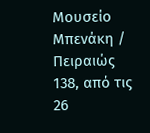Μουσείο Μπενάκη / Πειραιώς 138, από τις 26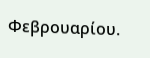Φεβρουαρίου.